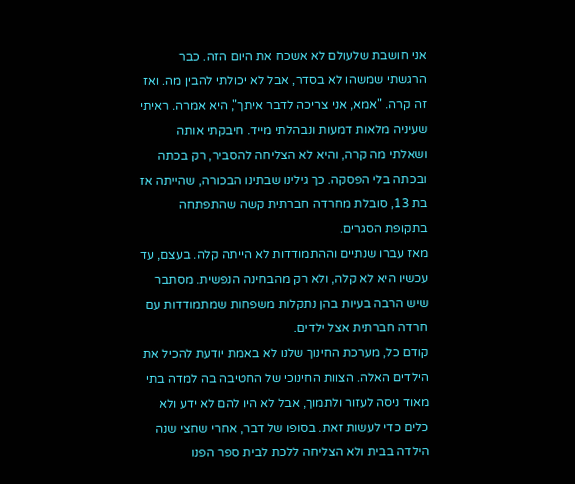אני חושבת שלעולם לא אשכח את היום הזה. כבר הרגשתי שמשהו לא בסדר, אבל לא יכולתי להבין מה. ואז זה קרה. "אמא, אני צריכה לדבר איתך", היא אמרה. ראיתי שעיניה מלאות דמעות ונבהלתי מייד. חיבקתי אותה ושאלתי מה קרה, והיא לא הצליחה להסביר, רק בכתה ובכתה בלי הפסקה. כך גילינו שבתינו הבכורה, שהייתה אז בת 13, סובלת מחרדה חברתית קשה שהתפתחה בתקופת הסגרים.
מאז עברו שנתיים וההתמודדות לא הייתה קלה. בעצם, עד עכשיו היא לא קלה, ולא רק מהבחינה הנפשית. מסתבר שיש הרבה בעיות בהן נתקלות משפחות שמתמודדות עם חרדה חברתית אצל ילדים.
קודם כל, מערכת החינוך שלנו לא באמת יודעת להכיל את הילדים האלה. הצוות החינוכי של החטיבה בה למדה בתי מאוד ניסה לעזור ולתמוך, אבל לא היו להם לא ידע ולא כלים כדי לעשות זאת. בסופו של דבר, אחרי שחצי שנה הילדה בבית ולא הצליחה ללכת לבית ספר הפנו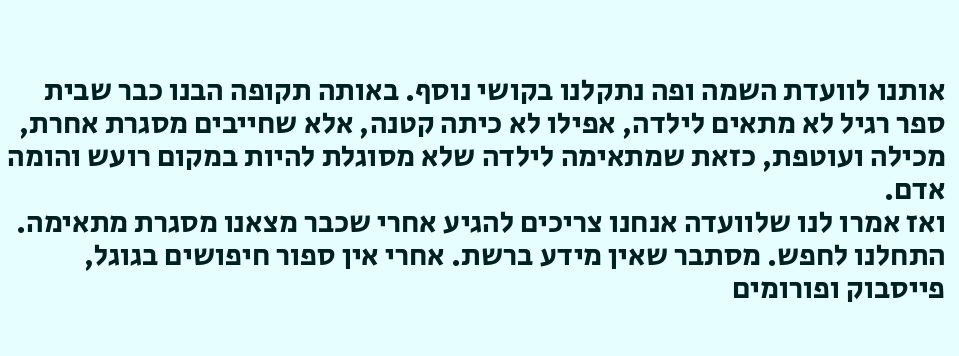אותנו לוועדת השמה ופה נתקלנו בקושי נוסף. באותה תקופה הבנו כבר שבית ספר רגיל לא מתאים לילדה, אפילו לא כיתה קטנה, אלא שחייבים מסגרת אחרת, מכילה ועוטפת, כזאת שמתאימה לילדה שלא מסוגלת להיות במקום רועש והומה אדם.
ואז אמרו לנו שלוועדה אנחנו צריכים להגיע אחרי שכבר מצאנו מסגרת מתאימה. התחלנו לחפש. מסתבר שאין מידע ברשת. אחרי אין ספור חיפושים בגוגל, פייסבוק ופורומים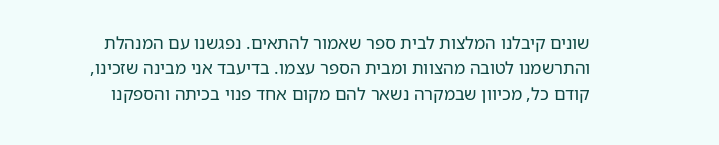שונים קיבלנו המלצות לבית ספר שאמור להתאים. נפגשנו עם המנהלת והתרשמנו לטובה מהצוות ומבית הספר עצמו. בדיעבד אני מבינה שזכינו, קודם כל, מכיוון שבמקרה נשאר להם מקום אחד פנוי בכיתה והספקנו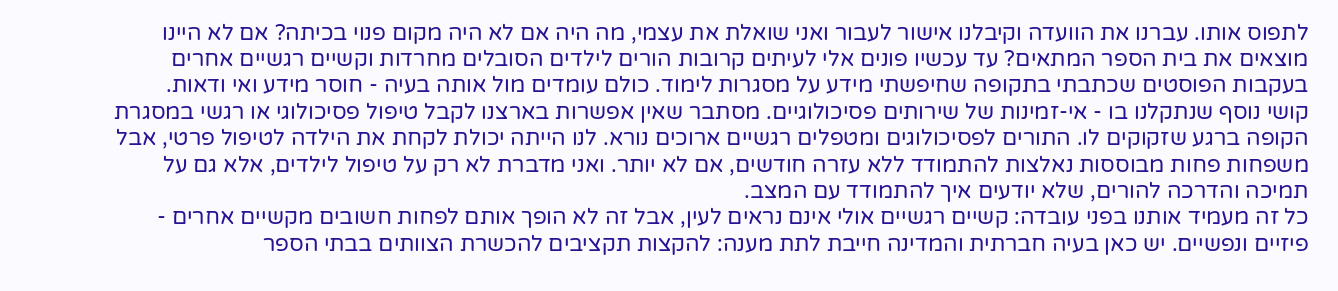לתפוס אותו. עברנו את הוועדה וקיבלנו אישור לעבור ואני שואלת את עצמי, מה היה אם לא היה מקום פנוי בכיתה? אם לא היינו מוצאים את בית הספר המתאים? עד עכשיו פונים אלי לעיתים קרובות הורים לילדים הסובלים מחרדות וקשיים רגשיים אחרים בעקבות הפוסטים שכתבתי בתקופה שחיפשתי מידע על מסגרות לימוד. כולם עומדים מול אותה בעיה - חוסר מידע ואי ודאות.
קושי נוסף שנתקלנו בו - אי-זמינות של שירותים פסיכולוגיים. מסתבר שאין אפשרות בארצנו לקבל טיפול פסיכולוגי או רגשי במסגרת הקופה ברגע שזקוקים לו. התורים לפסיכולוגים ומטפלים רגשיים ארוכים נורא. לנו הייתה יכולת לקחת את הילדה לטיפול פרטי, אבל משפחות פחות מבוססות נאלצות להתמודד ללא עזרה חודשים, אם לא יותר. ואני מדברת לא רק על טיפול לילדים, אלא גם על תמיכה והדרכה להורים, שלא יודעים איך להתמודד עם המצב.
כל זה מעמיד אותנו בפני עובדה: קשיים רגשיים אולי אינם נראים לעין, אבל זה לא הופך אותם לפחות חשובים מקשיים אחרים - פיזיים ונפשיים. יש כאן בעיה חברתית והמדינה חייבת לתת מענה: להקצות תקציבים להכשרת הצוותים בבתי הספר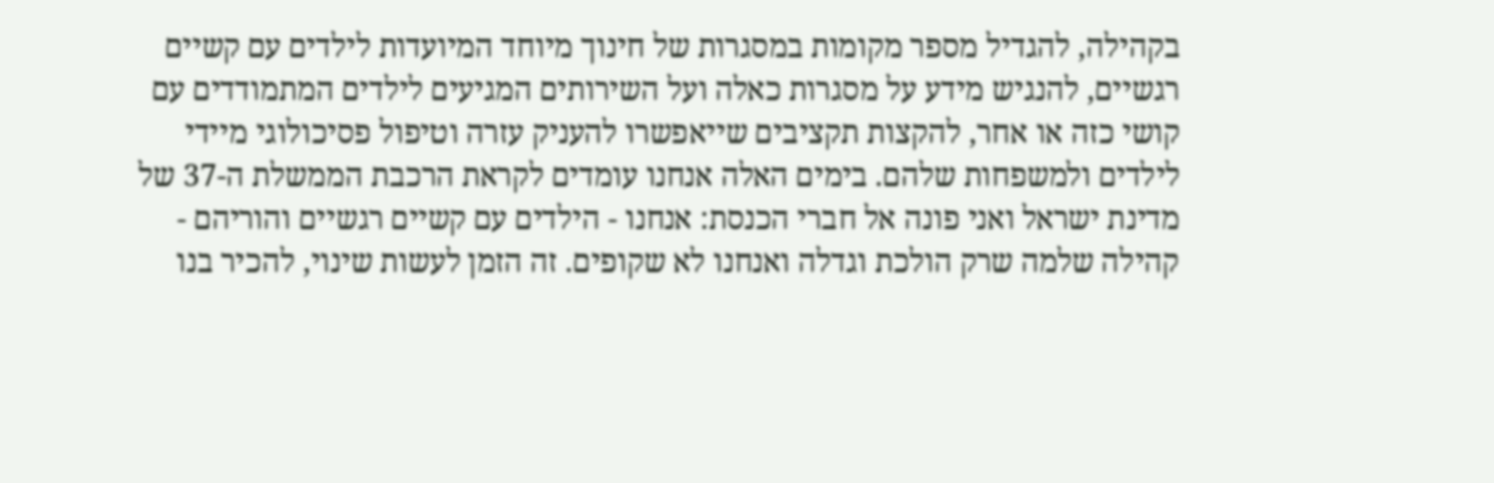בקהילה, להגדיל מספר מקומות במסגרות של חינוך מיוחד המיועדות לילדים עם קשיים רגשיים, להנגיש מידע על מסגרות כאלה ועל השירותים המגיעים לילדים המתמודדים עם קושי כזה או אחר, להקצות תקציבים שייאפשרו להעניק עזרה וטיפול פסיכולוגי מיידי לילדים ולמשפחות שלהם. בימים האלה אנחנו עומדים לקראת הרכבת הממשלת ה-37 של מדינת ישראל ואני פונה אל חברי הכנסת: אנחנו - הילדים עם קשיים רגשיים והוריהם - קהילה שלמה שרק הולכת וגדלה ואנחנו לא שקופים. זה הזמן לעשות שינוי, להכיר בנו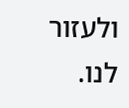ולעזור לנו.